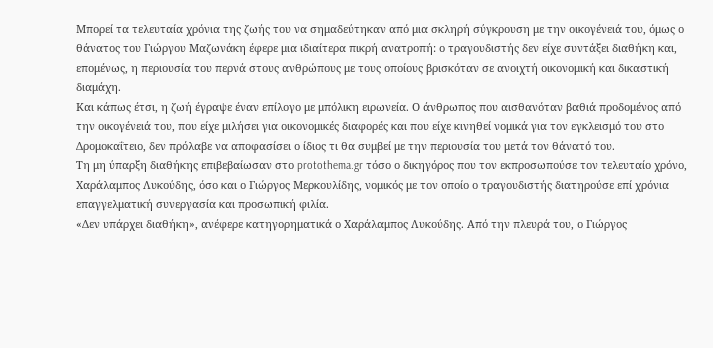Μπορεί τα τελευταία χρόνια της ζωής του να σημαδεύτηκαν από μια σκληρή σύγκρουση με την οικογένειά του, όμως ο θάνατος του Γιώργου Μαζωνάκη έφερε μια ιδιαίτερα πικρή ανατροπή: ο τραγουδιστής δεν είχε συντάξει διαθήκη και, επομένως, η περιουσία του περνά στους ανθρώπους με τους οποίους βρισκόταν σε ανοιχτή οικονομική και δικαστική διαμάχη.
Και κάπως έτσι, η ζωή έγραψε έναν επίλογο με μπόλικη ειρωνεία. Ο άνθρωπος που αισθανόταν βαθιά προδομένος από την οικογένειά του, που είχε μιλήσει για οικονομικές διαφορές και που είχε κινηθεί νομικά για τον εγκλεισμό του στο Δρομοκαΐτειο, δεν πρόλαβε να αποφασίσει ο ίδιος τι θα συμβεί με την περιουσία του μετά τον θάνατό του.
Τη μη ύπαρξη διαθήκης επιβεβαίωσαν στο protothema.gr τόσο ο δικηγόρος που τον εκπροσωπούσε τον τελευταίο χρόνο, Χαράλαμπος Λυκούδης, όσο και ο Γιώργος Μερκουλίδης, νομικός με τον οποίο ο τραγουδιστής διατηρούσε επί χρόνια επαγγελματική συνεργασία και προσωπική φιλία.
«Δεν υπάρχει διαθήκη», ανέφερε κατηγορηματικά ο Χαράλαμπος Λυκούδης. Από την πλευρά του, ο Γιώργος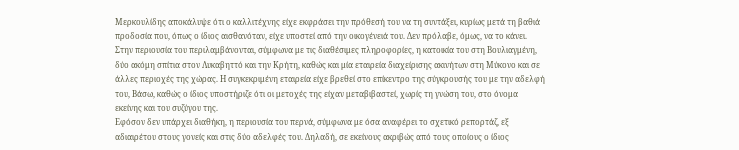Μερκουλίδης αποκάλυψε ότι ο καλλιτέχνης είχε εκφράσει την πρόθεσή του να τη συντάξει, κυρίως μετά τη βαθιά προδοσία που, όπως ο ίδιος αισθανόταν, είχε υποστεί από την οικογένειά του. Δεν πρόλαβε, όμως, να το κάνει.
Στην περιουσία του περιλαμβάνονται, σύμφωνα με τις διαθέσιμες πληροφορίες, η κατοικία του στη Βουλιαγμένη, δύο ακόμη σπίτια στον Λυκαβηττό και την Κρήτη, καθώς και μία εταιρεία διαχείρισης ακινήτων στη Μύκονο και σε άλλες περιοχές της χώρας. Η συγκεκριμένη εταιρεία είχε βρεθεί στο επίκεντρο της σύγκρουσής του με την αδελφή του, Βάσω, καθώς ο ίδιος υποστήριζε ότι οι μετοχές της είχαν μεταβιβαστεί, χωρίς τη γνώση του, στο όνομα εκείνης και του συζύγου της.
Εφόσον δεν υπάρχει διαθήκη, η περιουσία του περνά, σύμφωνα με όσα αναφέρει το σχετικό ρεπορτάζ, εξ αδιαιρέτου στους γονείς και στις δύο αδελφές του. Δηλαδή, σε εκείνους ακριβώς από τους οποίους ο ίδιος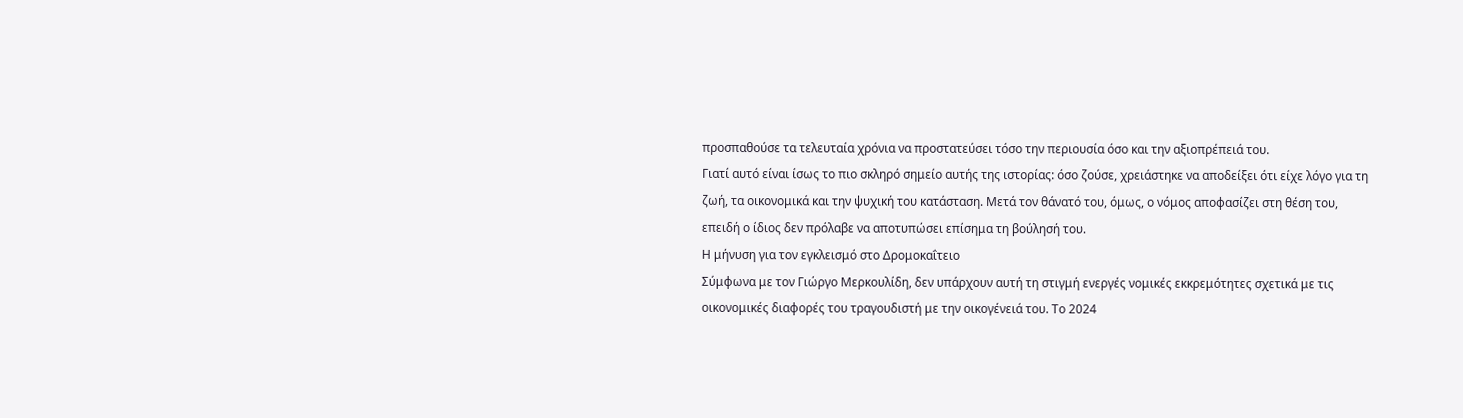προσπαθούσε τα τελευταία χρόνια να προστατεύσει τόσο την περιουσία όσο και την αξιοπρέπειά του.
Γιατί αυτό είναι ίσως το πιο σκληρό σημείο αυτής της ιστορίας: όσο ζούσε, χρειάστηκε να αποδείξει ότι είχε λόγο για τη ζωή, τα οικονομικά και την ψυχική του κατάσταση. Μετά τον θάνατό του, όμως, ο νόμος αποφασίζει στη θέση του, επειδή ο ίδιος δεν πρόλαβε να αποτυπώσει επίσημα τη βούλησή του.
Η μήνυση για τον εγκλεισμό στο Δρομοκαΐτειο
Σύμφωνα με τον Γιώργο Μερκουλίδη, δεν υπάρχουν αυτή τη στιγμή ενεργές νομικές εκκρεμότητες σχετικά με τις οικονομικές διαφορές του τραγουδιστή με την οικογένειά του. Το 2024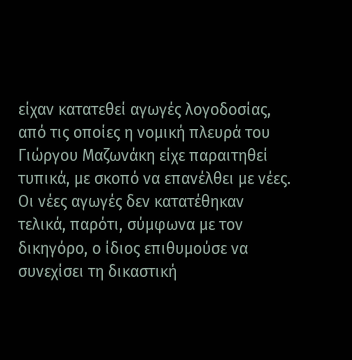είχαν κατατεθεί αγωγές λογοδοσίας, από τις οποίες η νομική πλευρά του Γιώργου Μαζωνάκη είχε παραιτηθεί τυπικά, με σκοπό να επανέλθει με νέες. Οι νέες αγωγές δεν κατατέθηκαν τελικά, παρότι, σύμφωνα με τον δικηγόρο, ο ίδιος επιθυμούσε να συνεχίσει τη δικαστική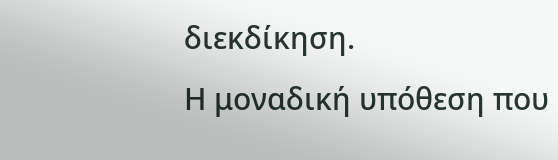διεκδίκηση.
Η μοναδική υπόθεση που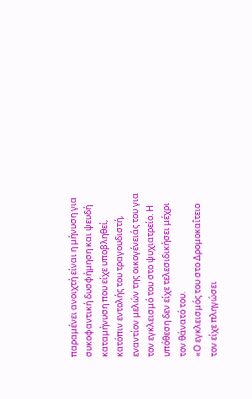παραμένει ανοιχτή είναι η μήνυση για συκοφαντική δυσφήμηση και ψευδή καταμήνυση που είχε υποβληθεί, κατόπιν εντολής του τραγουδιστή, εναντίον μελών της οικογένειάς του για τον εγκλεισμό του στο ψυχιατρείο. Η υπόθεση δεν είχε τελεσιδικήσει μέχρι τον θάνατό του.
«Ο εγκλεισμός του στο Δρομοκαΐτειο τον είχε πληγώσει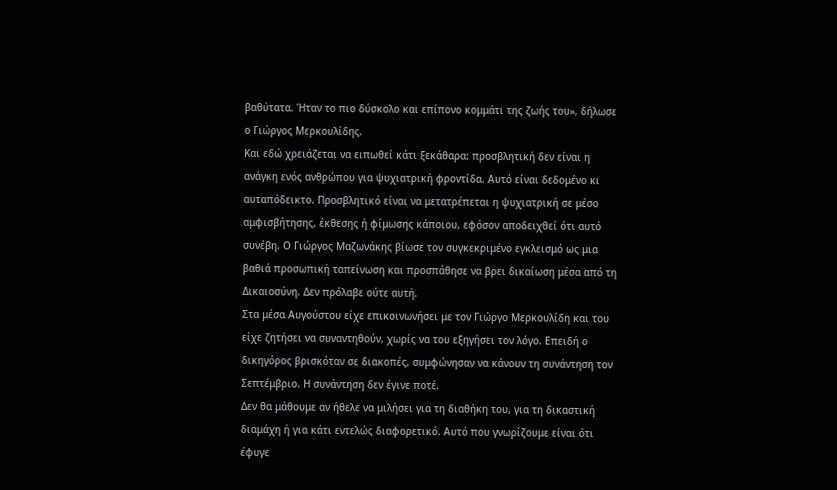βαθύτατα. Ήταν το πιο δύσκολο και επίπονο κομμάτι της ζωής του», δήλωσε ο Γιώργος Μερκουλίδης.
Και εδώ χρειάζεται να ειπωθεί κάτι ξεκάθαρα: προσβλητική δεν είναι η ανάγκη ενός ανθρώπου για ψυχιατρική φροντίδα. Αυτό είναι δεδομένο κι αυταπόδεικτο. Προσβλητικό είναι να μετατρέπεται η ψυχιατρική σε μέσο αμφισβήτησης, έκθεσης ή φίμωσης κάποιου, εφόσον αποδειχθεί ότι αυτό συνέβη. Ο Γιώργος Μαζωνάκης βίωσε τον συγκεκριμένο εγκλεισμό ως μια βαθιά προσωπική ταπείνωση και προσπάθησε να βρει δικαίωση μέσα από τη Δικαιοσύνη. Δεν πρόλαβε ούτε αυτή.
Στα μέσα Αυγούστου είχε επικοινωνήσει με τον Γιώργο Μερκουλίδη και του είχε ζητήσει να συναντηθούν, χωρίς να του εξηγήσει τον λόγο. Επειδή ο δικηγόρος βρισκόταν σε διακοπές, συμφώνησαν να κάνουν τη συνάντηση τον Σεπτέμβριο. Η συνάντηση δεν έγινε ποτέ.
Δεν θα μάθουμε αν ήθελε να μιλήσει για τη διαθήκη του, για τη δικαστική διαμάχη ή για κάτι εντελώς διαφορετικό. Αυτό που γνωρίζουμε είναι ότι έφυγε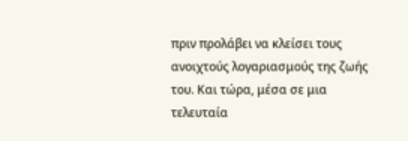πριν προλάβει να κλείσει τους ανοιχτούς λογαριασμούς της ζωής του. Και τώρα, μέσα σε μια τελευταία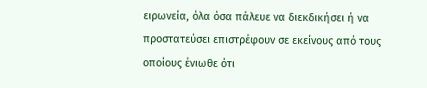ειρωνεία, όλα όσα πάλευε να διεκδικήσει ή να προστατεύσει επιστρέφουν σε εκείνους από τους οποίους ένιωθε ότι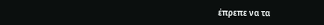έπρεπε να τα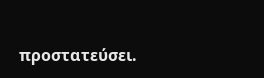προστατεύσει.